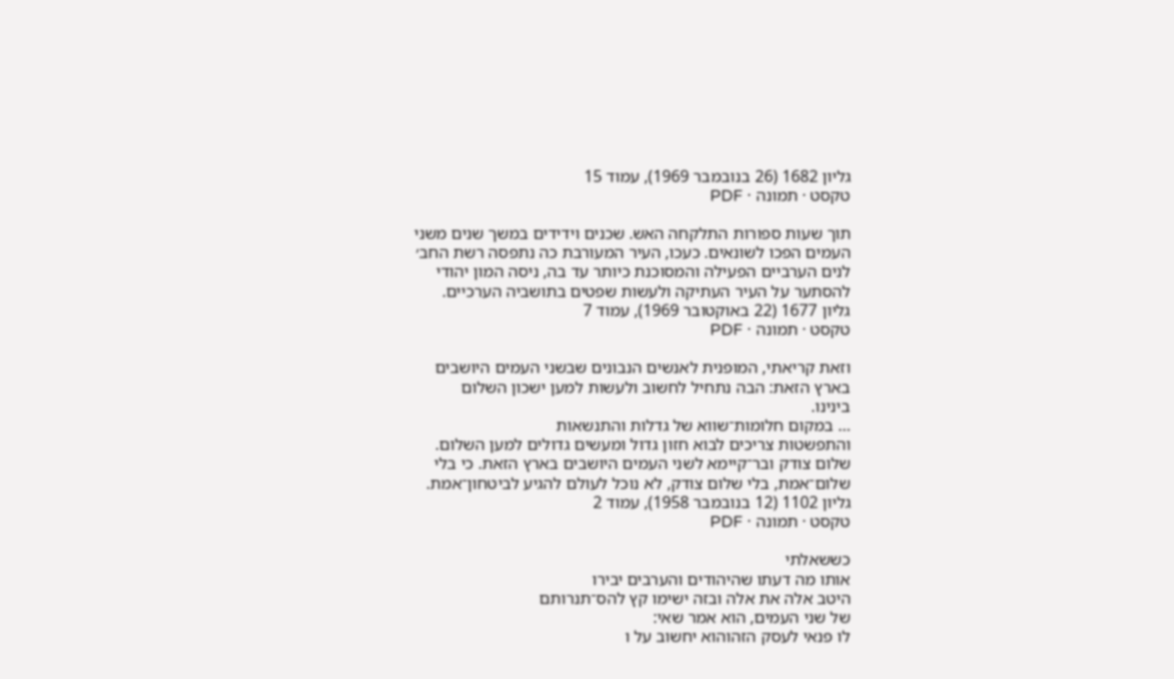גליון 1682 (26 בנובמבר 1969), עמוד 15
טקסט · תמונה · PDF

תוך שעות ספורות התלקחה האש. שכנים וידידים במשך שנים משני
העמים הפכו לשונאים. כעכו, העיר המעורבת כה נתפסה רשת החב׳
לנים הערביים הפעילה והמסוכנת כיותר עד בה, ניסה המון יהודי
להסתער על העיר העתיקה ולעשות שפטים בתושביה הערכיים.
גליון 1677 (22 באוקטובר 1969), עמוד 7
טקסט · תמונה · PDF

וזאת קריאתי, המופנית לאנשים הנבונים שבשני העמים היושבים
בארץ הזאת: הבה נתחיל לחשוב ולעשות למען ישכון השלום
בינינו.
… במקום חלומות־שווא של גדלות והתנשאות
והתפשטות צריכים לבוא חזון גדול ומעשים גדולים למען השלום.
שלום צודק ובר־קיימא לשני העמים היושבים בארץ הזאת. כי בלי
שלום־אמת, בלי שלום צודק, לא נוכל לעולם להגיע לביטחון־אמת.
גליון 1102 (12 בנובמבר 1958), עמוד 2
טקסט · תמונה · PDF

כששאלתי
אותו מה דעתו שהיהודים והערבים יבירו
היטב אלה את אלה ובזה ישימו קץ להס־תנרותם
של שני העמים, הוא אמר שאי:
לו פנאי לעסק הזהוהוא יחשוב על ו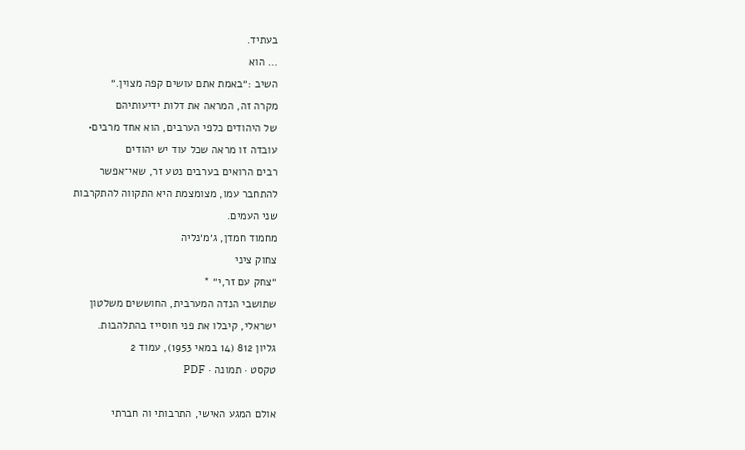בעתיד.
… הוא
השיב :״באמת אתם עושים קפה מצוין.״
מקרה זה, המראה את דלות ידיעותיהם
של היהודים כלפי הערבים, הוא אחד מרבים•
עובדה זו מראה שכל עוד יש יהודים
רבים הרואים בערבים נטע זר, שאי־אפשר
להתחבר עמו, מצומצמת היא התקווה להתקרבות
שני העמים.
מחמוד חמדן, ג׳מ׳נליה
צחוק ציני
״צחק עם זר,י״ *
שתושבי הנדה המערבית, החוששים משלטון
ישראלי, קיבלו את פני חוסייז בהתלהבות.
גליון 812 (14 במאי 1953), עמוד 2
טקסט · תמונה · PDF

אולם המגע האישי, התרבותי וה חברתי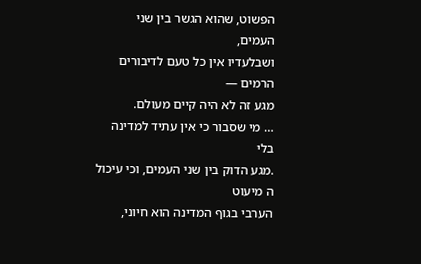הפשוט, שהוא הגשר בין שני העמים,
ושבלעדיו אין כל טעם לדיבורים הרמים —
מגע זה לא היה קיים מעולם.
… מי שסבור כי אין עתיד למדינה בלי
.מגע הדוק בין שני העמים, וכי עיכול ה מיעוט
הערבי בגוף המדינה הוא חיוני,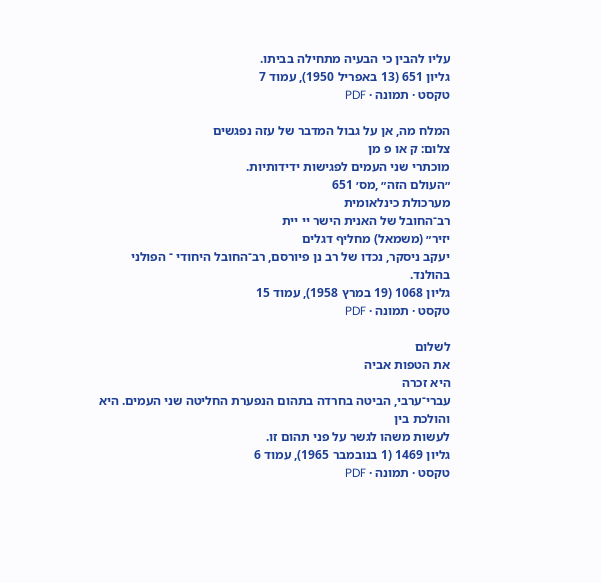עליו להבין כי הבעיה מתחילה בביתו.
גליון 651 (13 באפריל 1950), עמוד 7
טקסט · תמונה · PDF

המלח מה, אן על גבול המדבר של עזה נפגשים
צלום: ק או פ מן
מוכתרי שני העמים לפגישות ידידותיות.
״העולם הזה״ ,מס׳ 651
מערכולת כינלאומית
רב־החובל של האנית הישר יי יית
יזיר״ (משמאל) מחליף דגלים
יעקב ניסקר, נכדו של רב נן פיורסם, רב־החובל היחודי ־ הפולני
בהולנד.
גליון 1068 (19 במרץ 1958), עמוד 15
טקסט · תמונה · PDF

לשלום
את הטפות אביה
היא זכרה
עברי־ערבי, הביטה בחרדה בתהום הנפערת החליטה שני העמים. היא
והולכת בין
לעשות משהו לגשר על פני תהום זו.
גליון 1469 (1 בנובמבר 1965), עמוד 6
טקסט · תמונה · PDF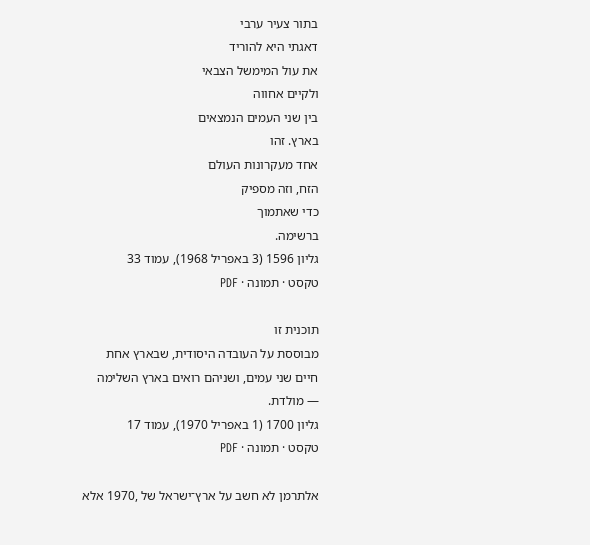בתור צעיר ערבי
דאגתי היא להוריד
את עול המימשל הצבאי
ולקיים אחווה
בין שני העמים הנמצאים
בארץ. זהו
אחד מעקרונות העולם
הזח, וזה מספיק
כדי שאתמוך
ברשימה.
גליון 1596 (3 באפריל 1968), עמוד 33
טקסט · תמונה · PDF

תוכנית זו
מבוססת על העובדה היסודית, שבארץ אחת
חיים שני עמים, ושניהם רואים בארץ השלימה
— מולדת.
גליון 1700 (1 באפריל 1970), עמוד 17
טקסט · תמונה · PDF

אלתרמן לא חשב על ארץ־ישראל של ,1970 אלא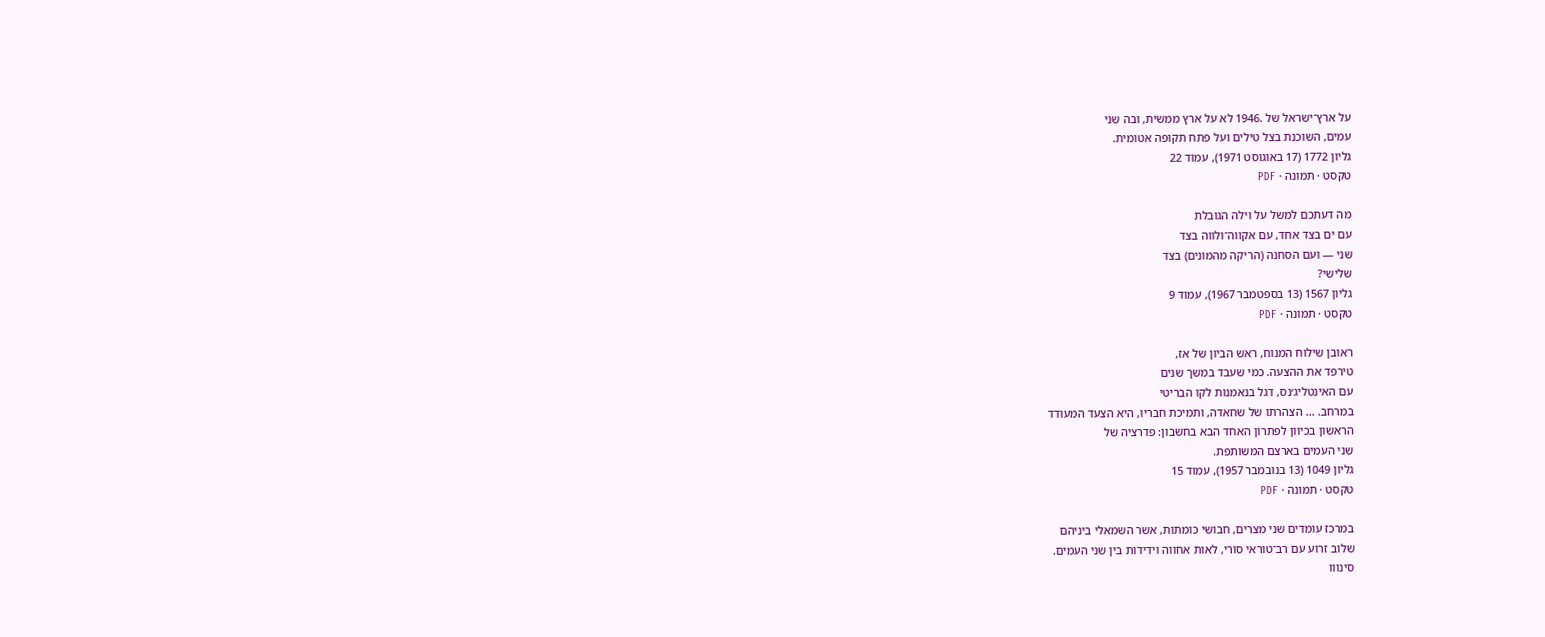על ארץ־ישראל של .1946 לא על ארץ ממשית, ובה שני
עמים, השוכנת בצל טילים ועל פתח תקופה אטומית.
גליון 1772 (17 באוגוסט 1971), עמוד 22
טקסט · תמונה · PDF

מה דעתכם למשל על וילה הגובלת
עם ים בצד אחד, עם אקווה־ולווה בצד
שני — ועם הסחנה (הריקה מהמונים) בצד
שלישי?
גליון 1567 (13 בספטמבר 1967), עמוד 9
טקסט · תמונה · PDF

ראובן שילוח המנוח, ראש הביון של אז,
טירפד את ההצעה. כמי שעבד במשך שנים
עם האינטליג׳נס, דגל בנאמנות לקו הבריטי
במרחב. … הצהרתו של שחאדה, ותמיכת חבריו, היא הצעד המעודד
הראשון בכיוון לפתרון האחד הבא בחשבון: פדרציה של
שני העמים בארצם המשותפת.
גליון 1049 (13 בנובמבר 1957), עמוד 15
טקסט · תמונה · PDF

במרכז עומדים שני מצרים, חבושי כומתות, אשר השמאלי ביניהם
שלוב זרוע עם רב־טוראי סורי, לאות אחווה וידידות בין שני העמים.
סינווו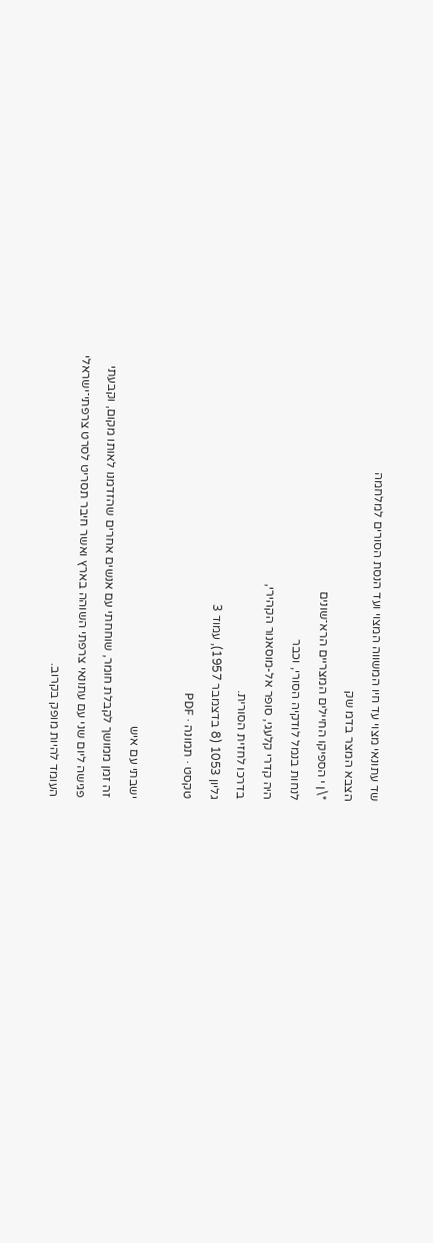שד עתונאי מצוי עד חיו המשווה המצוי ועד הנסת הסורים למלחמה
הצבא המצר בדמ שק
*\ן י הספיקו החיילים המצריים הרא־שונים
לנחות בנמל לודקיה הסורי, וכבר
היה קדרי קלעגי, סופר אל-מוסאנור הקהירי,
בדרכו לחזית הסורית.
גליון 1053 (8 בדצמבר 1957), עמוד 3
טקסט · תמונה · PDF

ישבתי עם איש
זה זמן ממושך לקבלת חומר, שוחחתי עם אנשים אחרים שהזדמנו לאותו מקום, וקבעתי
פגישה ליום שני עם עתונאי צרפתי השוהה בארץ ואשר חיבר תסריט לסרט צרפתי־ישראלי
העומד להיות מופק בקרוב.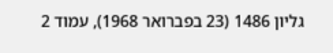גליון 1486 (23 בפברואר 1968), עמוד 2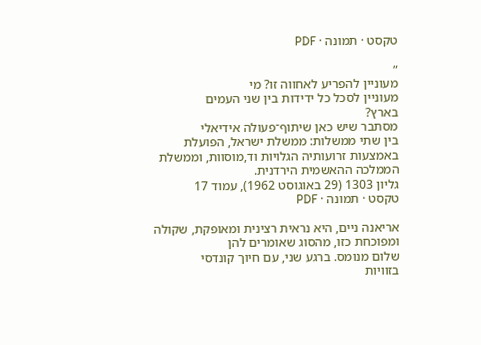טקסט · תמונה · PDF

״
מעוניין להפריע לאחווה זו? מי
מעוניין לסכל כל ידידות בין שני העמים
בארץ?
מסתבר שיש כאן שיתוף־פעולה אידיאלי
בין שתי ממשלות: ממשלת ישראל, הפועלת
באמצעות זרועותיה הגלויות וד,מוסוות, וממשלת
הממלכה ההאשמית הירדנית.
גליון 1303 (29 באוגוסט 1962), עמוד 17
טקסט · תמונה · PDF

אריאנה ניים, היא נראית רצינית ומאופקת, שקולה
ומפוכחת כזו, מהסוג שאומרים להן
שלום מנומס. ברגע שני, עם חיוך קונדסי
בזוויות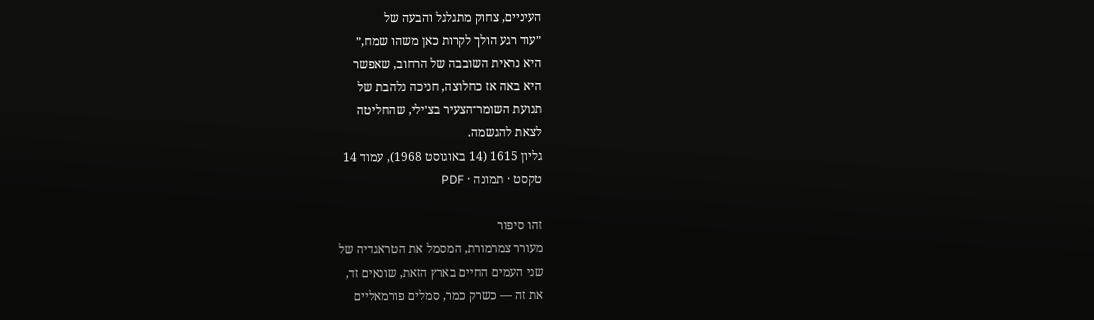העיניים, צחוק מתגלגל והבעה של
״עוד רגע הולך לקרות כאן משהו שמח,״
היא נראית השובבה של הרחוב, שאפשר
היא באה אז כחלוצה, חניכה נלהבת של
תנועת השומר־הצעיר בצ׳ילי, שהחליטה
לצאת להגשמה.
גליון 1615 (14 באוגוסט 1968), עמוד 14
טקסט · תמונה · PDF

זהו סיפור
מעורר צמרמורת, המסמל את הטראגדיה של
שני העמים החיים בארץ הזאת, שונאים זד,
את זה — כשרק כמר, סמלים פורמאליים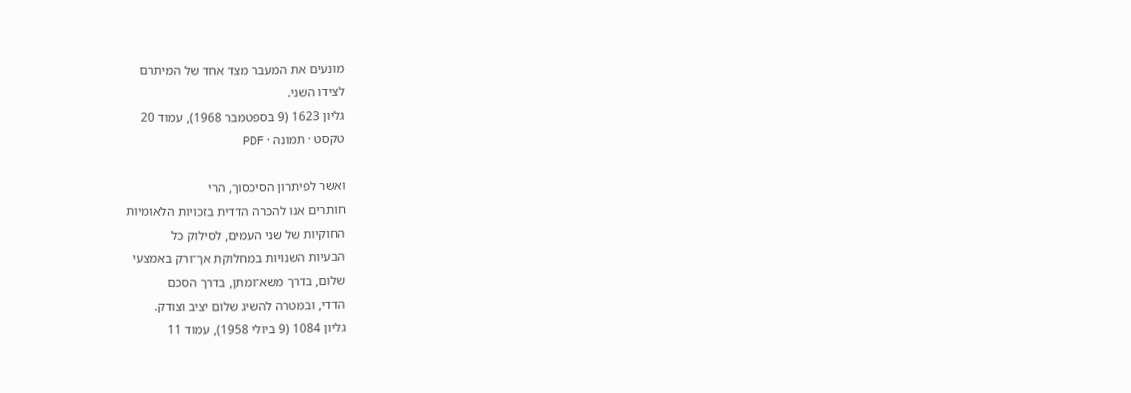מונעים את המעבר מצד אחד של המיתרם
לצידו השני.
גליון 1623 (9 בספטמבר 1968), עמוד 20
טקסט · תמונה · PDF

ואשר לפיתרון הסיכסוך, הרי
חותרים אנו להכרה הדדית בזכויות הלאומיות
החוקיות של שני העמים, לסילוק כל
הבעיות השנויות במחלוקת אך־ורק באמצעי
שלום, בדרך משא־ומתן, בדרך הסכם
הדדי, ובמטרה להשיג שלום יציב וצודק.
גליון 1084 (9 ביולי 1958), עמוד 11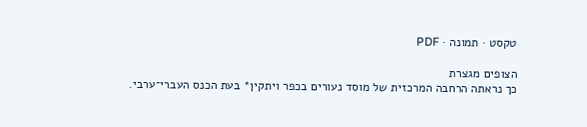טקסט · תמונה · PDF

הצופים מגצרת
כך נראתה הרחבה המרכזית של מוסד נעורים בכפר ויתקין* בעת הכנס העברי־ערבי.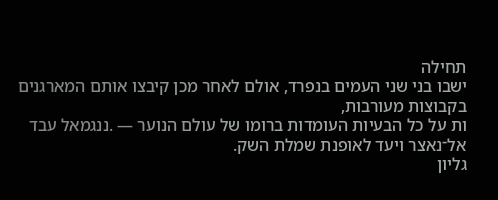תחילה
ישבו בני שני העמים בנפרד, אולם לאחר מכן קיבצו אותם המארגנים בקבוצות מעורבות,
ות על כל הבעיות העומדות ברומו של עולם הנוער — .ננגמאל עבד אל־נאצר ויעד לאופנת שמלת השק.
גליון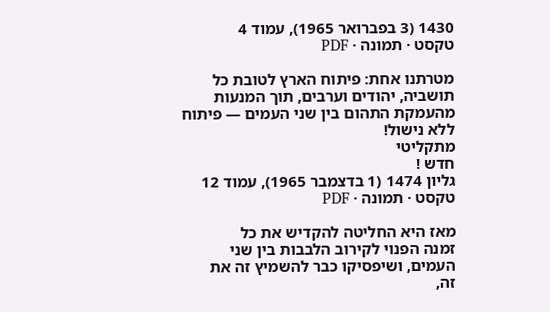1430 (3 בפברואר 1965), עמוד 4
טקסט · תמונה · PDF

מטרתנו אחת: פיתוח הארץ לטובת כל
תושביה, יהודים וערבים, תוך המנעות
מהעמקת התהום בין שני העמים — פיתוח
ללא נישול!
מתקליטי
חדש !
גליון 1474 (1 בדצמבר 1965), עמוד 12
טקסט · תמונה · PDF

מאז היא החליטה להקדיש את כל
זמנה הפנוי לקירוב הלבבות בין שני
העמים, ושיפסיקו כבר להשמיץ זה את
זה,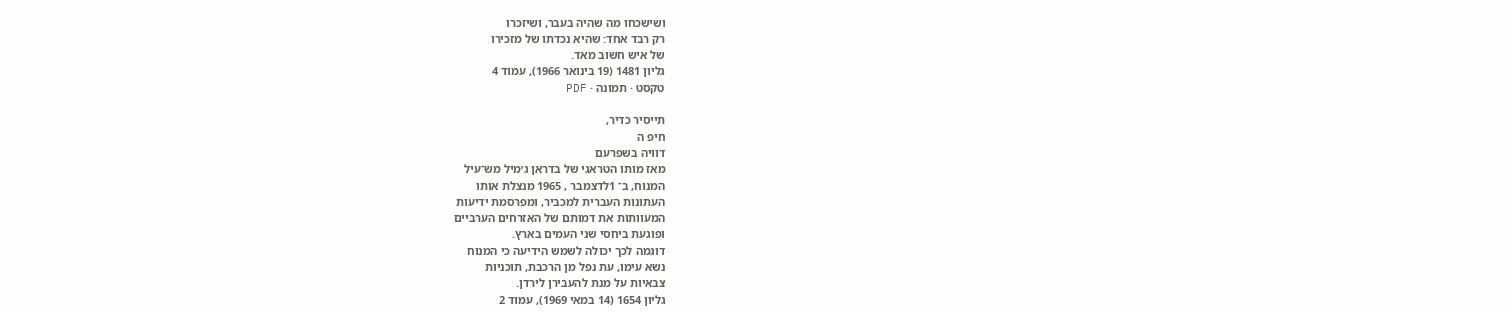ושישכחו מה שהיה בעבר, ושיזכרו
רק רבד אחד: שהיא נכדתו של מזכירו
של איש חשוב מאד.
גליון 1481 (19 בינואר 1966), עמוד 4
טקסט · תמונה · PDF

תייסיר כדיר,
חיפ ה
דוויה בשפרעם
מאז מותו הטראגי של בדראן ג׳מיל מש־עיל
המנוח, ב־ 1לדצמבר , 1965 מנצלת אותו
העתונות העברית למכביר, ומפרסמת ידיעות
המעוותות את דמותם של האזרחים הערביים
ופוגעת ביחסי שני העמים בארץ.
דוגמה לכך יכולה לשמש הידיעה כי המנוח
נשא עימו, עת נפל מן הרכבת, תוכניות
צבאיות על מנת להעבירן לירדן.
גליון 1654 (14 במאי 1969), עמוד 2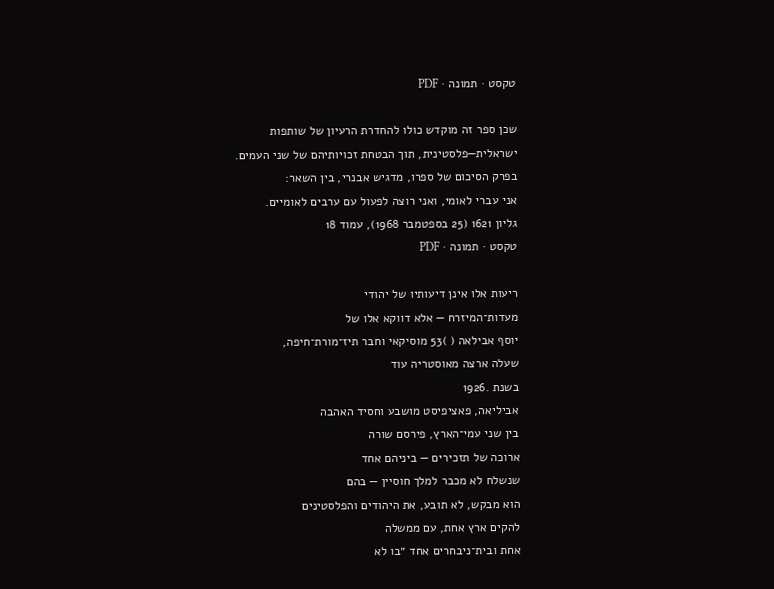טקסט · תמונה · PDF

שכן ספר זה מוקדש כולו להחדרת הרעיון של שותפות
ישראלית—פלסטינית, תוך הבטחת זכויותיהם של שני העמים.
בפרק הסיכום של ספרו, מדגיש אבנרי, בין השאר:
אני עברי לאומי, ואני רוצה לפעול עם ערבים לאומיים.
גליון 1621 (25 בספטמבר 1968), עמוד 18
טקסט · תמונה · PDF

ריעות אלו אינן דיעותיו של יהודי
מעדות־המיזרח — אלא דווקא אלו של
יוסף אבילאה ( )53 מוסיקאי וחבר תיז־מורת־חיפה,
שעלה ארצה מאוסטריה עוד
בשנת .1926
אביליאה, פאציפיסט מושבע וחסיד האהבה
בין שני עמי־הארץ, פירסם שורה
ארוכה של תזכירים — ביניהם אחד
שנשלח לא מכבר למלך חוסיין — בהם
הוא מבקש, לא תובע, את היהודים והפלסטינים
להקים ארץ אחת, עם ממשלה
אחת ובית־ניבחרים אחד ״בו לא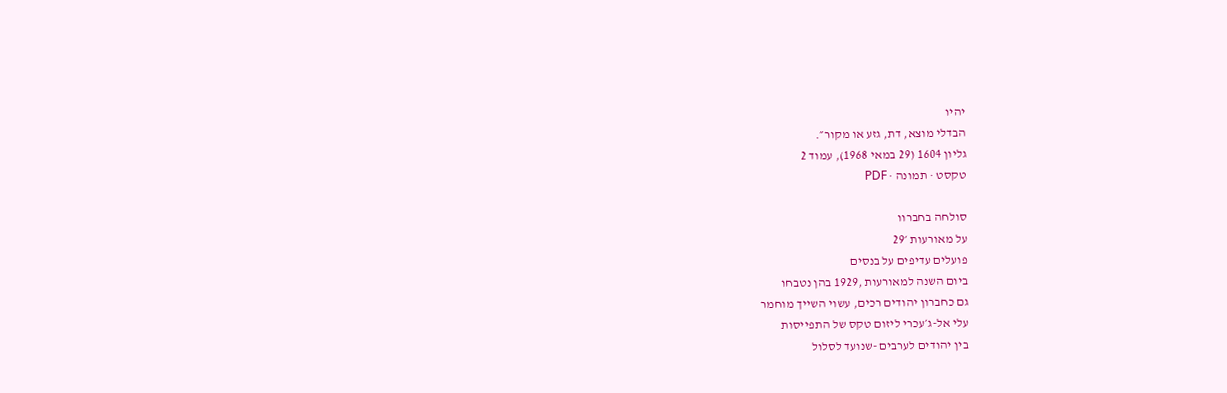יהיו
הבדלי מוצא, דת, גזע או מקור״.
גליון 1604 (29 במאי 1968), עמוד 2
טקסט · תמונה · PDF

סולחה בחברוו
על מאורעות ׳29
פועלים עדיפים על בנסים
ביום השנה למאורעות ,1929 בהן נטבחו
גם כחברון יהודים רכים, עשוי השייך מוחמר
עלי אל-ג׳עכרי ליזום טקס של התפייסות
בין יהודים לערבים -שנועד לסלול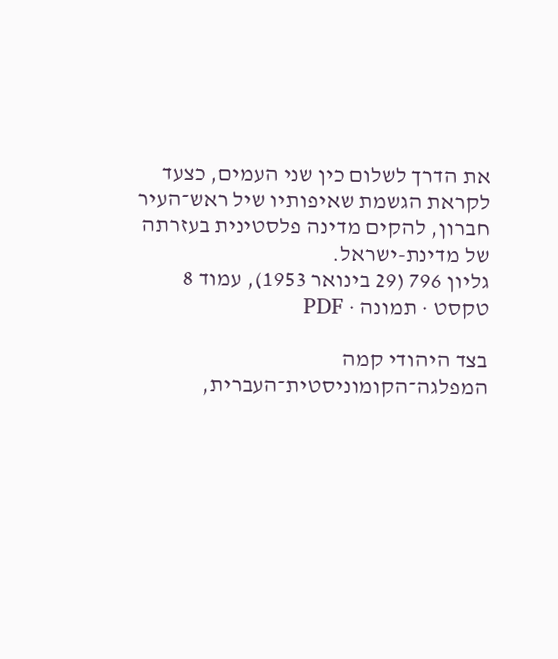את הדרך לשלום כין שני העמים, כצעד
לקראת הגשמת שאיפותיו שיל ראש־העיר
חברון, להקים מדינה פלסטינית בעזרתה
של מדינת-ישראל.
גליון 796 (29 בינואר 1953), עמוד 8
טקסט · תמונה · PDF

בצד היהודי קמה המפלגה־הקומוניסטית־העברית,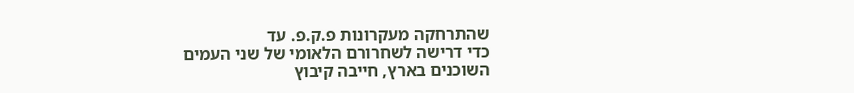שהתרחקה מעקרונות פ.ק.פ. עד
כדי דרישה לשחרורם הלאומי של שני העמים
השוכנים בארץ, חייבה קיבוץ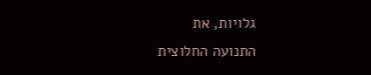גלויות, את
התנועה החלוצית